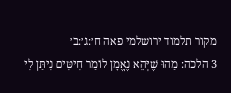מקור תלמוד ירושלמי פאה ח׳:ג׳:ב׳
3 הלכה: מַהוּ שֶׁיְּהֵא נֶאֱמָן לוֹמַר חִיטִּים נִיתַּן לִי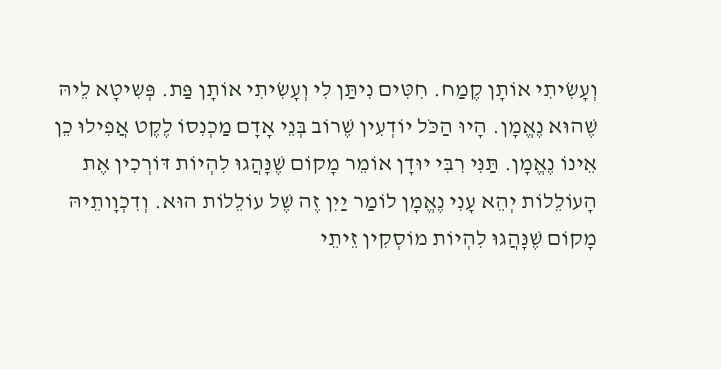וְעָשִׂיתִי אוֹתָן קֶמַח. חִטִּים נִיתַּן לִי וְעָשִׂיתִי אוֹתָן פַּת. פְּשִיטָא לֵיהּ שֶׁהוּא נֶאֱמָן. הָיוּ הַכֹּל יוֹדְעִין שֶׁרוֹב בְּנֵי אָדָם מַכְנִסוֹ לֶקֶט אֲפִילוּ כֵן אֵינוֹ נֶאֱמָן. תַּנִּי רִבִּי יוּדָן אוֹמֵר מָקוֹם שֶׁנָּהֲגוּ לִהְיוֹת דּוֹרְכִין אֶת הָעוֹלֵלוֹת יְהֵא עָנִי נֶאֱמָן לוֹמַר יַיִן זֶה שֶׁל עוֹלֵלוֹת הוּא. וְדִכְוָותֵיהּ מָקוֹם שֶׁנָּהֲגוּ לִהְיוֹת מוֹסְקִין זֵיתֵי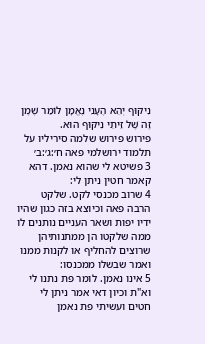נִיקּוּף יְהֵא הֶעָנִי נֶאֱמָן לוֹמַר שֶׁמֶן זֶה שֶׁל זֵיתֵי נִיקּוּף הוּא.
פירוש פירוש שלמה סיריליו על תלמוד ירושלמי פאה ח׳:ג׳:ב׳
3 פשיטא לי שהוא נאמן. דהא קאמר חטין ניתן לי:
4 שרוב מכנסי לקט. שלקט הרבה פאה וכיוצא בזה כגון שהיו ידיו יפות ושאר העניים נותנים לו ממה שלקטו הן ממתנותיהן שרוצים להחליף או לקנות ממנו ואמר שבשלו ממכנסו:
5 אינו נאמן. לומר פת נתנו לי וא"ת וכיון דאי אמר ניתן לי חטים ועשיתי פת נאמן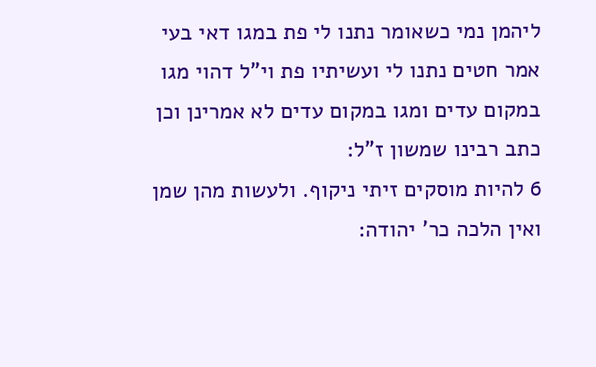ליהמן נמי כשאומר נתנו לי פת במגו דאי בעי אמר חטים נתנו לי ועשיתיו פת וי"ל דהוי מגו במקום עדים ומגו במקום עדים לא אמרינן וכן כתב רבינו שמשון ז"ל:
6 להיות מוסקים זיתי ניקוף. ולעשות מהן שמן ואין הלכה כר' יהודה: